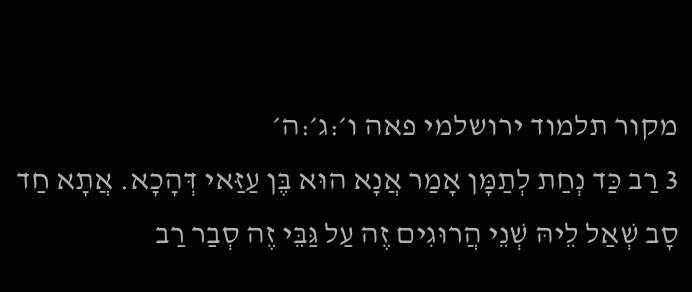מקור תלמוד ירושלמי פאה ו׳:ג׳:ה׳
3 רַב כַּד נְחַת לְתַמָּן אָמַר אֲנָא הוּא בֶּן עַזַּאי דְּהָכָא. אֲתָא חַד סָב שְׁאַל לֵיהּ שְׁנֵי הֲרוּגִים זֶה עַל גַּבֵּי זֶה סְבַר רַב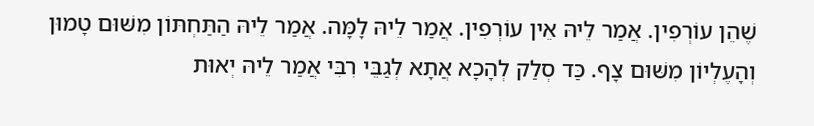שֶׁהֵן עוֹרְפִין. אֲמַר לֵיהּ אֵין עוֹרְפִין. אֲמַר לֵיהּ לָמָּה. אֲמַר לֵיהּ הַתַּחְתּוֹן מִשּׁוּם טָמוּן וְהָעֶלְיוֹן מִשּׁוּם צָף. כַּד סְלַק לְהָכָא אֲתָא לְגַבֵּי רִבִּי אֲמַר לֵיהּ יְאוּת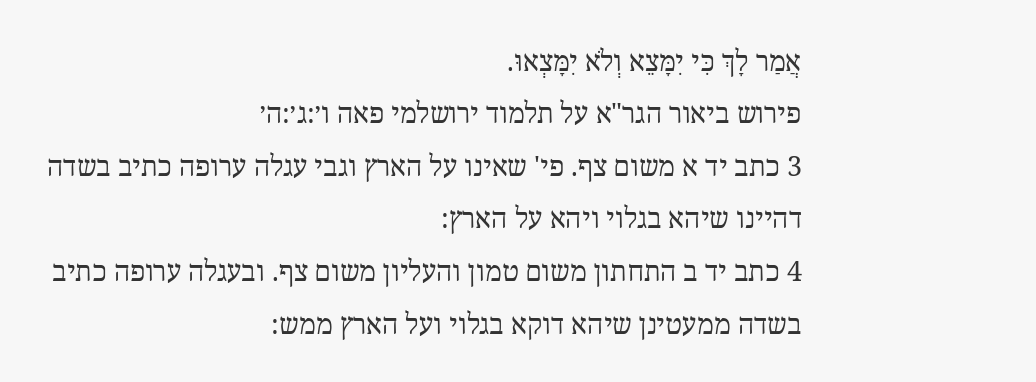אֲמַר לָךְ כִּי יִמָּצֵא וְלֹא יִמָּצְאוּ.
פירוש ביאור הגר"א על תלמוד ירושלמי פאה ו׳:ג׳:ה׳
3 כתב יד א משום צף. פי' שאינו על הארץ וגבי עגלה ערופה כתיב בשדה דהיינו שיהא בגלוי ויהא על הארץ:
4 כתב יד ב התחתון משום טמון והעליון משום צף. ובעגלה ערופה כתיב בשדה ממעטינן שיהא דוקא בגלוי ועל הארץ ממש: